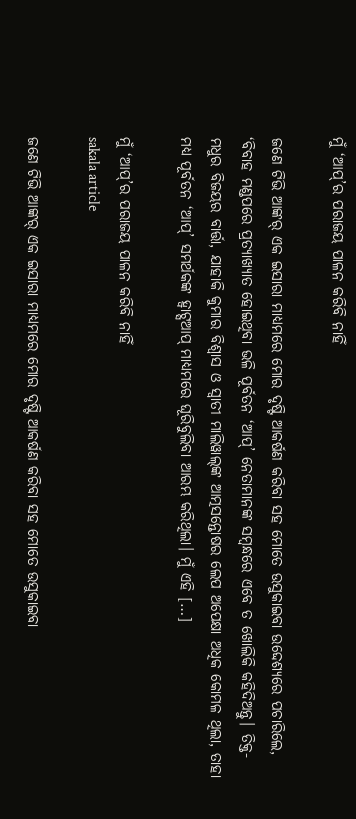ମୁଁ ‘ଆପ୍’ର ପରାଜୟ ପାଳନ କରିବି ନାହିଁ

ଜଣେ ଟିଭି ଆଙ୍କର୍ ଏକ ଇସାରା ମାଧ୍ୟମରେ ମୋର ଦୃଷ୍ଟି ଆକର୍ଷଣ କରିବା ସହ ମୋତେ ଉସୁକାଇବା ଉଦ୍ଦେଶ୍ୟରେ ପଚାରିଲେ, ‘ବିବାହ ମଣ୍ଡପରେ ପ୍ରତ୍ୟାଖ୍ୟାତ ହୋଇଥିବା ଭଳି ପୂର୍ବତନ ‘ଆପ୍’ ନେତାମାନଙ୍କ ସମ୍ବନ୍ଧରେ ଏବେ ତ ଖୋଲିକି କହିଦିଅନ୍ତୁ। ତିକ୍ତ-ମଧୁର ବିଜୟର ବାର୍ତ୍ତା, ଯାହାକି କୁମାର ବିଶ୍ବାସ ଓ ସ୍ବାତୀ ମାଲିୱାଲ୍‌ଙ୍କ ଆତ୍ମସନ୍ତୋଷର ଲେପ ଅପେକ୍ଷା ଅଧିକ କୋମଳ ଥିଲା, ତାହା ମଧ୍ୟ ପୂର୍ବତନ ‘ଆପ୍’ ସମର୍ଥକଙ୍କ ହ୍ବାଟ୍ସଆପ୍ ମାଧ୍ୟମରେ ଘୂରିବୁଲିବା ଆରମ୍ଭ କରିଥିଲା। ମୁଁ ଏହି […]

ମୁଁ ‘ଆପ୍’ର ପରାଜୟ ପାଳନ କରିବି ନାହିଁ
sakala article

ଜଣେ ଟିଭି ଆଙ୍କର୍ ଏକ ଇସାରା ମାଧ୍ୟମରେ ମୋର ଦୃଷ୍ଟି ଆକର୍ଷଣ କରିବା ସହ ମୋତେ ଉସୁକାଇବା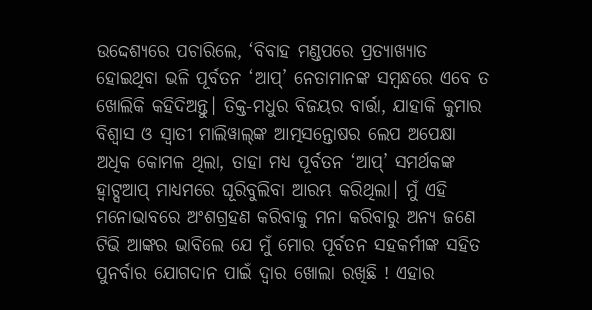ଉଦ୍ଦେଶ୍ୟରେ ପଚାରିଲେ, ‘ବିବାହ ମଣ୍ଡପରେ ପ୍ରତ୍ୟାଖ୍ୟାତ ହୋଇଥିବା ଭଳି ପୂର୍ବତନ ‘ଆପ୍’ ନେତାମାନଙ୍କ ସମ୍ବନ୍ଧରେ ଏବେ ତ ଖୋଲିକି କହିଦିଅନ୍ତୁ। ତିକ୍ତ-ମଧୁର ବିଜୟର ବାର୍ତ୍ତା, ଯାହାକି କୁମାର ବିଶ୍ବାସ ଓ ସ୍ବାତୀ ମାଲିୱାଲ୍‌ଙ୍କ ଆତ୍ମସନ୍ତୋଷର ଲେପ ଅପେକ୍ଷା ଅଧିକ କୋମଳ ଥିଲା, ତାହା ମଧ୍ୟ ପୂର୍ବତନ ‘ଆପ୍’ ସମର୍ଥକଙ୍କ ହ୍ବାଟ୍ସଆପ୍ ମାଧ୍ୟମରେ ଘୂରିବୁଲିବା ଆରମ୍ଭ କରିଥିଲା। ମୁଁ ଏହି ମନୋଭାବରେ ଅଂଶଗ୍ରହଣ କରିବାକୁ ମନା କରିବାରୁ ଅନ୍ୟ ଜଣେ ଟିଭି ଆଙ୍କର ଭାବିଲେ ଯେ ମୁଁ ମୋର ପୂର୍ବତନ ସହକର୍ମୀଙ୍କ ସହିତ ପୁନର୍ବାର ଯୋଗଦାନ ପାଇଁ ଦ୍ୱାର ଖୋଲା ରଖିଛି ! ଏହାର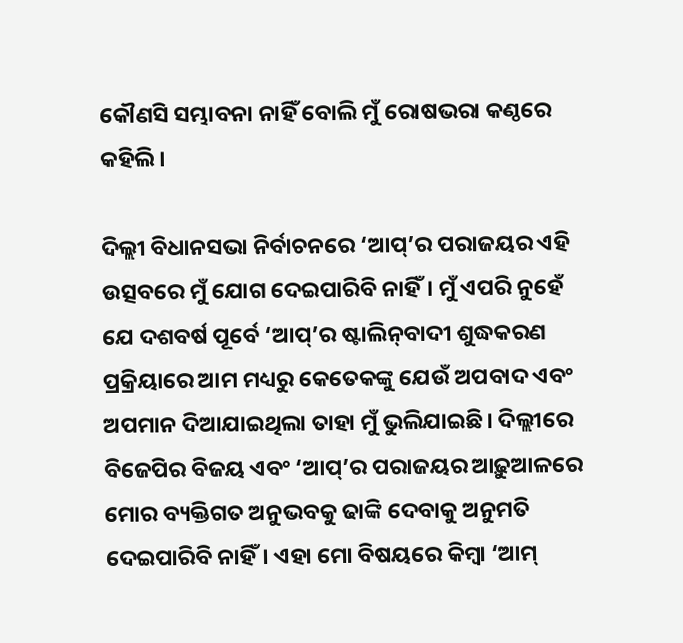କୌଣସି ସମ୍ଭାବନା ନାହିଁ ବୋଲି ମୁଁ ରୋଷଭରା କଣ୍ଠରେ କହିଲି।

ଦିଲ୍ଲୀ ବିଧାନସଭା ନିର୍ବାଚନରେ ‘ଆପ୍’ର ପରାଜୟର ଏହି ଉତ୍ସବରେ ମୁଁ ଯୋଗ ଦେଇପାରିବି ନାହିଁ। ମୁଁ ଏପରି ନୁହେଁ ଯେ ଦଶବର୍ଷ ପୂର୍ବେ ‘ଆପ୍’ର ଷ୍ଟାଲିନ୍‌ବାଦୀ ଶୁଦ୍ଧକରଣ ପ୍ରକ୍ରିୟାରେ ଆମ ମଧ୍ୟରୁ କେତେକଙ୍କୁ ଯେଉଁ ଅପବାଦ ଏବଂ ଅପମାନ ଦିଆଯାଇଥିଲା ତାହା ମୁଁ ଭୁଲିଯାଇଛି। ଦିଲ୍ଲୀରେ ବିଜେପିର ବିଜୟ ଏବଂ ‘ଆପ୍‌’ର ପରାଜୟର ଆଢ଼ୁଆଳରେ ମୋର ବ୍ୟକ୍ତିଗତ ଅନୁଭବକୁ ଢାଙ୍କି ଦେବାକୁ ଅନୁମତି ଦେଇପାରିବି ନାହିଁ। ଏହା ମୋ ବିଷୟରେ କିମ୍ବା ‘ଆମ୍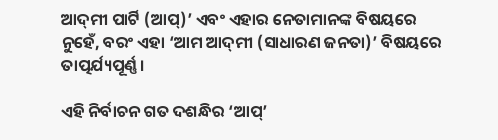ଆଦ୍‌ମୀ ପାର୍ଟି (ଆପ୍)’ ଏବଂ ଏହାର ନେତାମାନଙ୍କ ବିଷୟରେ ନୁହେଁ, ବରଂ ଏହା ‘ଆମ ଆଦ୍‌ମୀ (ସାଧାରଣ ଜନତା)’ ବିଷୟରେ ତାତ୍ପର୍ଯ୍ୟପୂର୍ଣ୍ଣ।

ଏହି ନିର୍ବାଚନ ଗତ ଦଶନ୍ଧିର ‘ଆପ୍’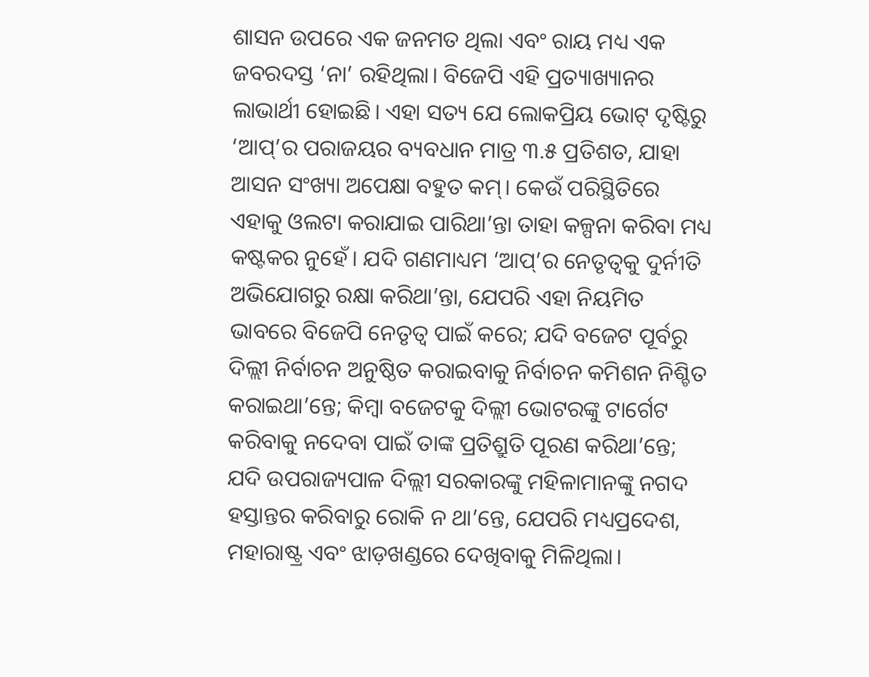ଶାସନ ଉପରେ ଏକ ଜନମତ ଥିଲା ଏବଂ ରାୟ ମଧ୍ୟ ଏକ ଜବରଦସ୍ତ ‘ନା’ ରହିଥିଲା। ବିଜେପି ଏହି ପ୍ରତ୍ୟାଖ୍ୟାନର ଲାଭାର୍ଥୀ ହୋଇଛି। ଏହା ସତ୍ୟ ଯେ ଲୋକପ୍ରିୟ ଭୋଟ୍ ଦୃଷ୍ଟିରୁ ‘ଆପ୍’ର ପରାଜୟର ବ୍ୟବଧାନ ମାତ୍ର ୩.୫ ପ୍ରତିଶତ, ଯାହା ଆସନ ସଂଖ୍ୟା ଅପେକ୍ଷା ବହୁତ କମ୍। କେଉଁ ପରିସ୍ଥିତିରେ ଏହାକୁ ଓଲଟା କରାଯାଇ ପାରିଥା’ନ୍ତା ତାହା କଳ୍ପନା କରିବା ମଧ୍ୟ କଷ୍ଟକର ନୁହେଁ। ଯଦି ଗଣମାଧ୍ୟମ ‘ଆପ୍’ର ନେତୃତ୍ୱକୁ ଦୁର୍ନୀତି ଅଭିଯୋଗରୁ ରକ୍ଷା କରିଥା’ନ୍ତା, ଯେପରି ଏହା ନିୟମିତ ଭାବରେ ବିଜେପି ନେତୃତ୍ୱ ପାଇଁ କରେ; ଯଦି ବଜେଟ ପୂର୍ବରୁ ଦିଲ୍ଲୀ ନିର୍ବାଚନ ଅନୁଷ୍ଠିତ କରାଇବାକୁ ନିର୍ବାଚନ କମିଶନ ନିଶ୍ଚିତ କରାଇଥା’ନ୍ତେ; କିମ୍ବା ବଜେଟକୁ ଦିଲ୍ଲୀ ଭୋଟରଙ୍କୁ ଟାର୍ଗେଟ କରିବାକୁ ନଦେବା ପାଇଁ ତାଙ୍କ ପ୍ରତିଶ୍ରୁତି ପୂରଣ କରିଥା’ନ୍ତେ; ଯଦି ଉପରାଜ୍ୟପାଳ ଦିଲ୍ଲୀ ସରକାରଙ୍କୁ ମହିଳାମାନଙ୍କୁ ନଗଦ ହସ୍ତାନ୍ତର କରିବାରୁ ରୋକି ନ ଥା’ନ୍ତେ, ଯେପରି ମଧ୍ୟପ୍ରଦେଶ, ମହାରାଷ୍ଟ୍ର ଏବଂ ଝାଡ଼ଖଣ୍ଡରେ ଦେଖିବାକୁ ମିଳିଥିଲା।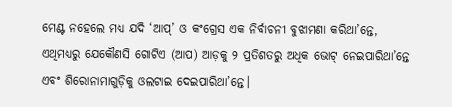ମେଣ୍ଟ ନହେଲେ ମଧ୍ୟ ଯଦି ‘ଆପ୍’ ଓ କଂଗ୍ରେସ ଏକ ନିର୍ବାଚନୀ ବୁଝାମଣା କରିଥା’ନ୍ତେ, ଏଥିମଧ୍ୟରୁ ଯେକୌଣସି ଗୋଟିଏ (ଆପ) ଆଡ଼କୁ ୨ ପ୍ରତିଶତରୁ ଅଧିକ ଭୋଟ୍ ନେଇପାରିଥା’ନ୍ତେ ଏବଂ ଶିରୋନାମାଗୁଡ଼ିକୁ ଓଲଟାଇ ଦେଇପାରିଥା’ନ୍ତେ।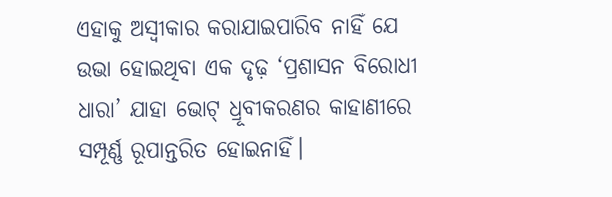ଏହାକୁ ଅସ୍ୱୀକାର କରାଯାଇପାରିବ ନାହିଁ ଯେ ଉଭା ହୋଇଥିବା ଏକ ଦୃଢ଼ ‘ପ୍ରଶାସନ ବିରୋଧୀ ଧାରା’ ଯାହା ଭୋଟ୍ ଧ୍ରୂବୀକରଣର କାହାଣୀରେ ସମ୍ପୂର୍ଣ୍ଣ ରୂପାନ୍ତରିତ ହୋଇନାହିଁ।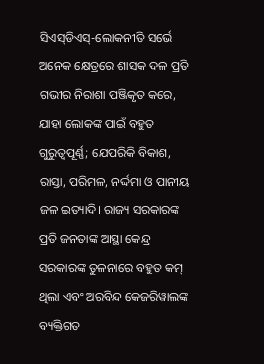ସିଏସ୍‌ଡିଏସ୍-ଲୋକନୀତି ସର୍ଭେ ଅନେକ କ୍ଷେତ୍ରରେ ଶାସକ ଦଳ ପ୍ରତି ଗଭୀର ନିରାଶା ପଞ୍ଜିକୃତ କରେ, ଯାହା ଲୋକଙ୍କ ପାଇଁ ବହୁତ ଗୁରୁତ୍ୱପୂର୍ଣ୍ଣ; ଯେପରିକି ବିକାଶ, ରାସ୍ତା, ପରିମଳ, ନର୍ଦ୍ଦମା ଓ ପାନୀୟ ଜଳ ଇତ୍ୟାଦି। ରାଜ୍ୟ ସରକାରଙ୍କ ପ୍ରତି ଜନତାଙ୍କ ଆସ୍ଥା କେନ୍ଦ୍ର ସରକାରଙ୍କ ତୁଳନାରେ ବହୁତ କମ୍ ଥିଲା ଏବଂ ଅରବିନ୍ଦ କେଜରିୱାଲଙ୍କ ବ୍ୟକ୍ତିଗତ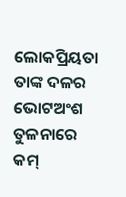ଲୋକପ୍ରିୟତା ତାଙ୍କ ଦଳର ଭୋଟଅଂଶ ତୁଳନାରେ କମ୍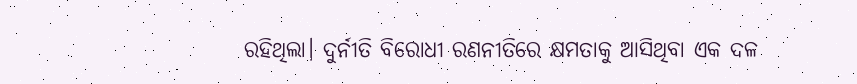ରହିଥିଲା। ଦୁର୍ନୀତି ବିରୋଧୀ ରଣନୀତିରେ କ୍ଷମତାକୁ ଆସିଥିବା ଏକ ଦଳ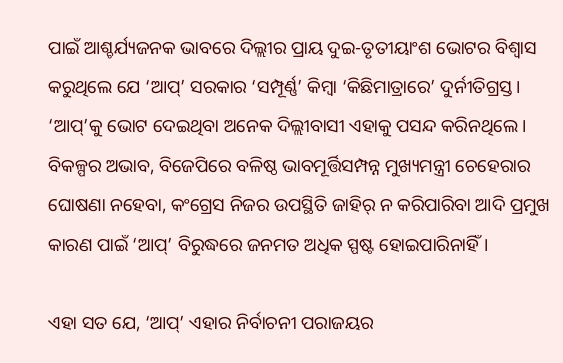ପାଇଁ ଆଶ୍ଚର୍ଯ୍ୟଜନକ ଭାବରେ ଦିଲ୍ଲୀର ପ୍ରାୟ ଦୁଇ-ତୃତୀୟାଂଶ ଭୋଟର ବିଶ୍ୱାସ କରୁଥିଲେ ଯେ ‘ଆପ୍’ ସରକାର ‘ସମ୍ପୂର୍ଣ୍ଣ’ କିମ୍ବା ‘କିଛିମାତ୍ରାରେ’ ଦୁର୍ନୀତିଗ୍ରସ୍ତ। ‘ଆପ୍’କୁ ଭୋଟ ଦେଇଥିବା ଅନେକ ଦିଲ୍ଲୀବାସୀ ଏହାକୁ ପସନ୍ଦ କରିନଥିଲେ। ବିକଳ୍ପର ଅଭାବ, ବିଜେପିରେ ବଳିଷ୍ଠ ଭାବମୂର୍ତ୍ତିସମ୍ପନ୍ନ ମୁଖ୍ୟମନ୍ତ୍ରୀ ଚେହେରାର ଘୋଷଣା ନହେବା, କଂଗ୍ରେସ ନିଜର ଉପସ୍ଥିତି ଜାହିର୍ ନ କରିପାରିବା ଆଦି ପ୍ରମୁଖ କାରଣ ପାଇଁ ‘ଆପ୍’ ବିରୁଦ୍ଧରେ ଜନମତ ଅଧିକ ସ୍ପଷ୍ଟ ହୋଇପାରିନାହିଁ।

ଏହା ସତ ଯେ, ‘ଆପ୍’ ଏହାର ନିର୍ବାଚନୀ ପରାଜୟର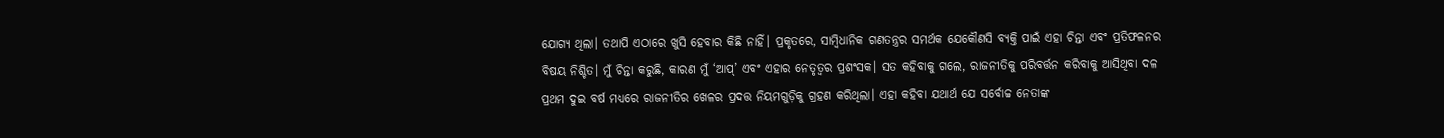ଯୋଗ୍ୟ ଥିଲା। ତଥାପି ଏଠାରେ ଖୁସି ହେବାର କିଛି ନାହିଁ। ପ୍ରକୃତରେ, ସାମ୍ବିଧାନିକ ଗଣତନ୍ତ୍ରର ସମର୍ଥକ ଯେକୌଣସି ବ୍ୟକ୍ତି ପାଇଁ ଏହା ଚିନ୍ତା ଏବଂ ପ୍ରତିଫଳନର ବିଷୟ ନିଶ୍ଚିତ। ମୁଁ ଚିନ୍ତା କରୁଛି, କାରଣ ମୁଁ ‘ଆପ୍’ ଏବଂ ଏହାର ନେତୃତ୍ୱର ପ୍ରଶଂସକ। ସତ କହିବାକୁ ଗଲେ, ରାଜନୀତିକୁ ପରିବର୍ତ୍ତନ କରିବାକୁ ଆସିଥିବା ଦଳ ପ୍ରଥମ ଦୁଇ ବର୍ଷ ମଧ୍ୟରେ ରାଜନୀତିର ଖେଳର ପ୍ରଦତ୍ତ ନିୟମଗୁଡ଼ିକୁ ଗ୍ରହଣ କରିଥିଲା। ଏହା କହିବା ଯଥାର୍ଥ ଯେ ସର୍ବୋଚ୍ଚ ନେତାଙ୍କ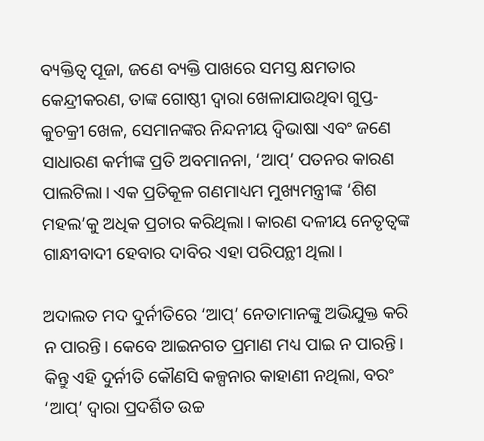ବ୍ୟକ୍ତିତ୍ୱ ପୂଜା, ଜଣେ ବ୍ୟକ୍ତି ପାଖରେ ସମସ୍ତ କ୍ଷମତାର କେନ୍ଦ୍ରୀକରଣ, ତାଙ୍କ ଗୋଷ୍ଠୀ ଦ୍ୱାରା ଖେଳାଯାଉଥିବା ଗୁପ୍ତ-କୁଚକ୍ରୀ ଖେଳ, ସେମାନଙ୍କର ନିନ୍ଦନୀୟ ଦ୍ୱିଭାଷା ଏବଂ ଜଣେ ସାଧାରଣ କର୍ମୀଙ୍କ ପ୍ରତି ଅବମାନନା, ‘ଆପ୍’ ପତନର କାରଣ ପାଲଟିଲା। ଏକ ପ୍ରତିକୂଳ ଗଣମାଧ୍ୟମ ମୁଖ୍ୟମନ୍ତ୍ରୀଙ୍କ ‘ଶିଶ ମହଲ’କୁ ଅଧିକ ପ୍ରଚାର କରିଥିଲା। କାରଣ ଦଳୀୟ ନେତୃତ୍ବଙ୍କ ଗାନ୍ଧୀବାଦୀ ହେବାର ଦାବିର ଏହା ପରିପନ୍ଥୀ ଥିଲା।

ଅଦାଲତ ମଦ ଦୁର୍ନୀତିରେ ‘ଆପ୍’ ନେତାମାନଙ୍କୁ ଅଭିଯୁକ୍ତ କରି ନ ପାରନ୍ତି। କେବେ ଆଇନଗତ ପ୍ରମାଣ ମଧ୍ୟ ପାଇ ନ ପାରନ୍ତି। କିନ୍ତୁ ଏହି ଦୁର୍ନୀତି କୌଣସି କଳ୍ପନାର କାହାଣୀ ନଥିଲା, ବରଂ ‘ଆପ୍’ ଦ୍ବାରା ପ୍ରଦର୍ଶିତ ଉଚ୍ଚ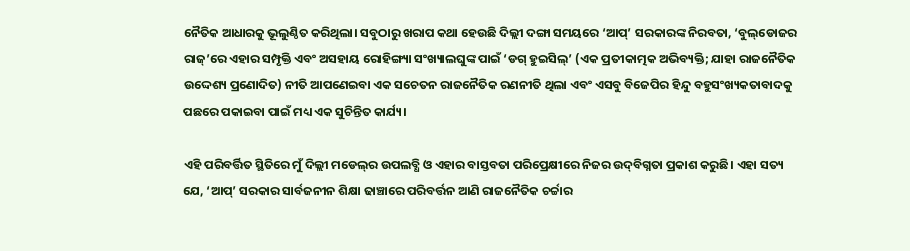ନୈତିକ ଆଧାରକୁ ଭୂଲୁଣ୍ଠିତ କରିଥିଲା। ସବୁଠାରୁ ଖରାପ କଥା ହେଉଛି ଦିଲ୍ଲୀ ଦଙ୍ଗା ସମୟରେ ‘ଆପ୍’ ସରକାରଙ୍କ ନିରବତା, ‘ବୁଲ୍‌ଡୋଜର ରାଜ୍‌’ରେ ଏହାର ସମ୍ପୃକ୍ତି ଏବଂ ଅସହାୟ ରୋହିଙ୍ଗ୍ୟା ସଂଖ୍ୟାଲଘୁଙ୍କ ପାଇଁ ‘ଡଗ୍ ହୁଇସିଲ୍’ (ଏକ ପ୍ରତୀକାତ୍ମକ ଅଭିବ୍ୟକ୍ତି; ଯାହା ରାଜନୈତିକ ଉଦ୍ଦେଶ୍ୟ ପ୍ରଣୋଦିତ) ନୀତି ଆପଣେଇବା ଏକ ସଚେତନ ରାଜନୈତିକ ରଣନୀତି ଥିଲା ଏବଂ ଏସବୁ ବିଜେପିର ହିନ୍ଦୁ ବହୁସଂଖ୍ୟକତାବାଦକୁ ପଛରେ ପକାଇବା ପାଇଁ ମଧ୍ୟ ଏକ ସୁଚିନ୍ତିତ କାର୍ଯ୍ୟ।

ଏହି ପରିବର୍ତ୍ତିତ ସ୍ଥିତିରେ ମୁଁ ଦିଲ୍ଲୀ ମଡେଲ୍‌ର ଉପଲବ୍ଧି ଓ ଏହାର ବାସ୍ତବତା ପରିପ୍ରେକ୍ଷୀରେ ନିଜର ଉଦ୍‌ବିଗ୍ନତା ପ୍ରକାଶ କରୁଛି। ଏହା ସତ୍ୟ ଯେ, ‘ଆପ୍’ ସରକାର ସାର୍ବଜନୀନ ଶିକ୍ଷା ଢାଞ୍ଚାରେ ପରିବର୍ତ୍ତନ ଆଣି ରାଜନୈତିକ ଚର୍ଚ୍ଚାର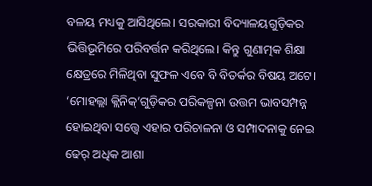ବଳୟ ମଧ୍ୟକୁ ଆସିଥିଲେ। ସରକାରୀ ବିଦ୍ୟାଳୟଗୁଡ଼ିକର ଭିତ୍ତିଭୂମିରେ ପରିବର୍ତ୍ତନ କରିଥିଲେ। କିନ୍ତୁ ଗୁଣାତ୍ମକ ଶିକ୍ଷା କ୍ଷେତ୍ରରେ ମିଳିଥିବା ସୁଫଳ ଏବେ ବି ବିତର୍କର ବିଷୟ ଅଟେ। ‘ମୋହଲ୍ଲା କ୍ଲିନିକ୍’ଗୁଡ଼ିକର ପରିକଳ୍ପନା ଉତ୍ତମ ଭାବସମ୍ପନ୍ନ ହୋଇଥିବା ସତ୍ତ୍ବେ ଏହାର ପରିଚାଳନା ଓ ସମ୍ପାଦନାକୁ ନେଇ ଢେର୍ ଅଧିକ ଆଶା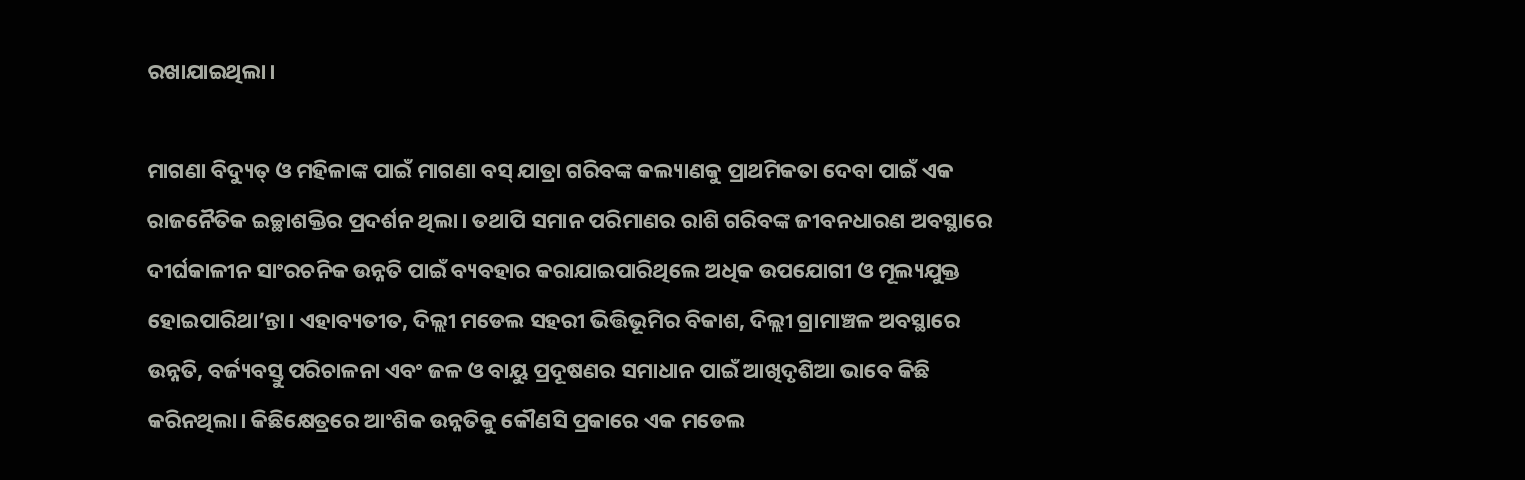ରଖାଯାଇଥିଲା।

ମାଗଣା ବିଦ୍ୟୁତ୍ ଓ ମହିଳାଙ୍କ ପାଇଁ ମାଗଣା ବସ୍ ଯାତ୍ରା ଗରିବଙ୍କ କଲ୍ୟାଣକୁ ପ୍ରାଥମିକତା ଦେବା ପାଇଁ ଏକ ରାଜନୈତିକ ଇଚ୍ଛାଶକ୍ତିର ପ୍ରଦର୍ଶନ ଥିଲା। ତଥାପି ସମାନ ପରିମାଣର ରାଶି ଗରିବଙ୍କ ଜୀବନଧାରଣ ଅବସ୍ଥାରେ ଦୀର୍ଘକାଳୀନ ସାଂରଚନିକ ଉନ୍ନତି ପାଇଁ ବ୍ୟବହାର କରାଯାଇପାରିଥିଲେ ଅଧିକ ଉପଯୋଗୀ ଓ ମୂଲ୍ୟଯୁକ୍ତ ହୋଇପାରିଥା’ନ୍ତା। ଏହାବ୍ୟତୀତ, ଦିଲ୍ଲୀ ମଡେଲ ସହରୀ ଭିତ୍ତିଭୂମିର ବିକାଶ, ଦିଲ୍ଲୀ ଗ୍ରାମାଞ୍ଚଳ ଅବସ୍ଥାରେ ଉନ୍ନତି, ବର୍ଜ୍ୟବସ୍ତୁ ପରିଚାଳନା ଏବଂ ଜଳ ଓ ବାୟୁ ପ୍ରଦୂଷଣର ସମାଧାନ ପାଇଁ ଆଖିଦୃଶିଆ ଭାବେ କିଛି କରିନଥିଲା। କିଛିକ୍ଷେତ୍ରରେ ଆଂଶିକ ଉନ୍ନତିକୁ କୌଣସି ପ୍ରକାରେ ଏକ ମଡେଲ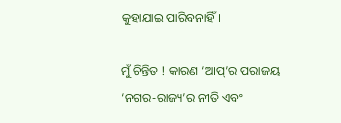କୁହାଯାଇ ପାରିବନାହିଁ।

ମୁଁ ଚିନ୍ତିତ ! କାରଣ ‘ଆପ୍’ର ପରାଜୟ ‘ନଗର-ରାଜ୍ୟ’ର ନୀତି ଏବଂ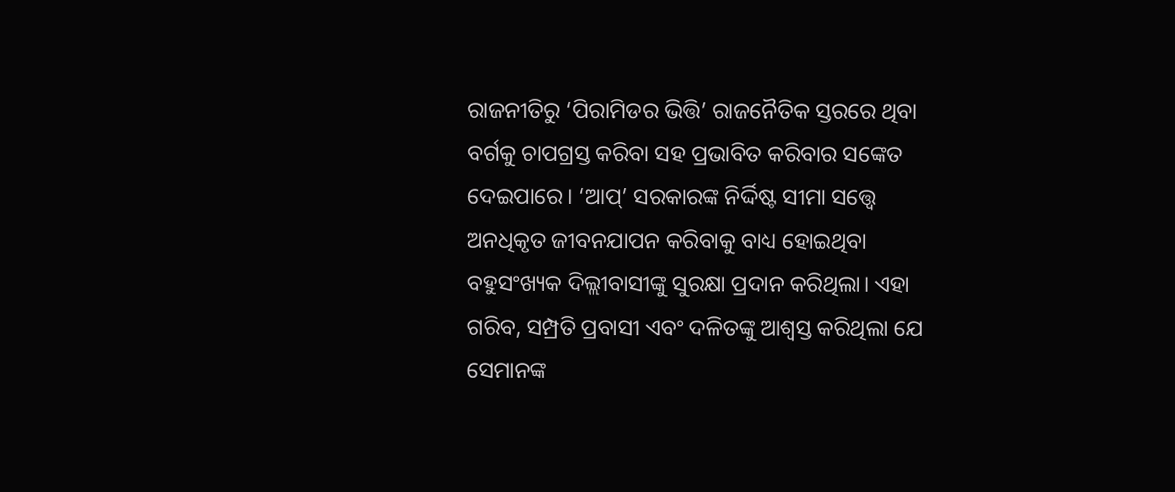ରାଜନୀତିରୁ ‘ପିରାମିଡର ଭିତ୍ତି’ ରାଜନୈତିକ ସ୍ତରରେ ଥିବା ବର୍ଗକୁ ଚାପଗ୍ରସ୍ତ କରିବା ସହ ପ୍ରଭାବିତ କରିବାର ସଙ୍କେତ ଦେଇପାରେ। ‘ଆପ୍’ ସରକାରଙ୍କ ନିର୍ଦ୍ଦିଷ୍ଟ ସୀମା ସତ୍ତ୍ୱେ ଅନଧିକୃତ ଜୀବନଯାପନ କରିବାକୁ ବାଧ୍ୟ ହୋଇଥିବା ବହୁସଂଖ୍ୟକ ଦିଲ୍ଲୀବାସୀଙ୍କୁ ସୁରକ୍ଷା ପ୍ରଦାନ କରିଥିଲା। ଏହା ଗରିବ, ସମ୍ପ୍ରତି ପ୍ରବାସୀ ଏବଂ ଦଳିତଙ୍କୁ ଆଶ୍ୱସ୍ତ କରିଥିଲା ଯେ ସେମାନଙ୍କ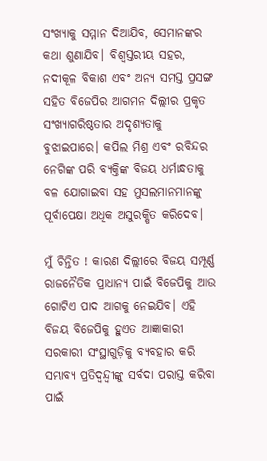ସଂଖ୍ୟାକୁ ସମ୍ମାନ ଦିଆଯିବ, ସେମାନଙ୍କର କଥା ଶୁଣାଯିବ। ବିଶ୍ୱସ୍ତରୀୟ ସହର, ନଦୀକୂଳ ବିକାଶ ଏବଂ ଅନ୍ୟ ସମସ୍ତ ପ୍ରସଙ୍ଗ ସହିତ ବିଜେପିର ଆଗମନ ଦିଲ୍ଲୀର ପ୍ରକୃତ ସଂଖ୍ୟାଗରିଷ୍ଠତାର ଅଦୃଶ୍ୟତାକୁ ବୁଝାଇପାରେ। କପିଲ ମିଶ୍ର ଏବଂ ରବିନ୍ଦର ନେଗିଙ୍କ ପରି ବ୍ୟକ୍ତିଙ୍କ ବିଜୟ ଧର୍ମାନ୍ଧତାକୁ ବଳ ଯୋଗାଇବା ସହ ମୁସଲମାନମାନଙ୍କୁ ପୂର୍ବାପେକ୍ଷା ଅଧିକ ଅସୁରକ୍ଷିତ କରିଦେବ।

ମୁଁ ଚିନ୍ତିତ ! କାରଣ ଦିଲ୍ଲୀରେ ବିଜୟ ସମ୍ପୂର୍ଣ୍ଣ ରାଜନୈତିକ ପ୍ରାଧାନ୍ୟ ପାଇଁ ବିଜେପିକୁ ଆଉ ଗୋଟିଏ ପାଦ ଆଗକୁ ନେଇଯିବ। ଏହି ବିଜୟ ବିଜେପିକୁ ହୁଏତ ଆଜ୍ଞାକାରୀ ସରକାରୀ ସଂସ୍ଥାଗୁଡ଼ିକୁ ବ୍ୟବହାର କରି ସମ୍ଭାବ୍ୟ ପ୍ରତିଦ୍ୱନ୍ଦ୍ୱୀଙ୍କୁ ସର୍ବଦା ପରାସ୍ତ କରିବା ପାଇଁ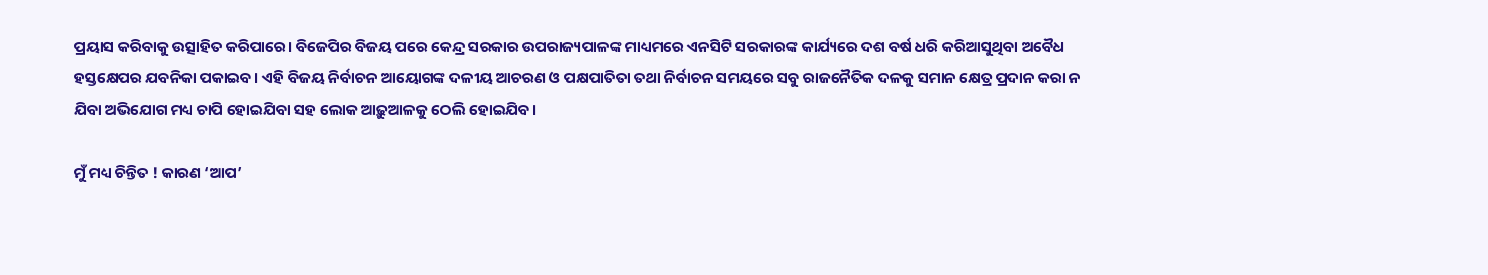ପ୍ରୟାସ କରିବାକୁ ଉତ୍ସାହିତ କରିପାରେ। ବିଜେପିର ବିଜୟ ପରେ କେନ୍ଦ୍ର ସରକାର ଉପରାଜ୍ୟପାଳଙ୍କ ମାଧ୍ୟମରେ ଏନସିଟି ସରକାରଙ୍କ କାର୍ଯ୍ୟରେ ଦଶ ବର୍ଷ ଧରି କରିଆସୁଥିବା ଅବୈଧ ହସ୍ତକ୍ଷେପର ଯବନିକା ପକାଇବ। ଏହି ବିଜୟ ନିର୍ବାଚନ ଆୟୋଗଙ୍କ ଦଳୀୟ ଆଚରଣ ଓ ପକ୍ଷପାତିତା ତଥା ନିର୍ବାଚନ ସମୟରେ ସବୁ ରାଜନୈତିକ ଦଳକୁ ସମାନ କ୍ଷେତ୍ର ପ୍ରଦାନ କରା ନ ଯିବା ଅଭିଯୋଗ ମଧ୍ୟ ଚାପି ହୋଇଯିବା ସହ ଲୋକ ଆଢ଼ୁଆଳକୁ ଠେଲି ହୋଇଯିବ।

ମୁଁ ମଧ୍ୟ ଚିନ୍ତିତ ! କାରଣ ‘ଆପ’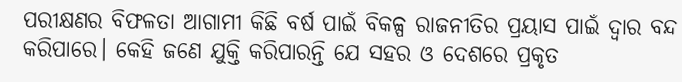ପରୀକ୍ଷଣର ବିଫଳତା ଆଗାମୀ କିଛି ବର୍ଷ ପାଇଁ ବିକଳ୍ପ ରାଜନୀତିର ପ୍ରୟାସ ପାଇଁ ଦ୍ୱାର ବନ୍ଦ କରିପାରେ। କେହି ଜଣେ ଯୁକ୍ତି କରିପାରନ୍ତି ଯେ ସହର ଓ ଦେଶରେ ପ୍ରକୃତ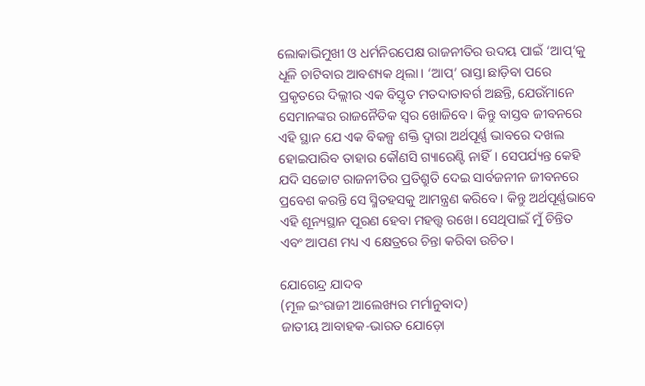ଲୋକାଭିମୁଖୀ ଓ ଧର୍ମନିରପେକ୍ଷ ରାଜନୀତିର ଉଦୟ ପାଇଁ ‘ଆପ୍’କୁ ଧୂଳି ଚାଟିବାର ଆବଶ୍ୟକ ଥିଲା। ‘ଆପ୍’ ରାସ୍ତା ଛାଡ଼ିବା ପରେ ପ୍ରକୃତରେ ଦିଲ୍ଲୀର ଏକ ବିସ୍ତୃତ ମତଦାତାବର୍ଗ ଅଛନ୍ତି, ଯେଉଁମାନେ ସେମାନଙ୍କର ରାଜନୈତିକ ସ୍ୱର ଖୋଜିବେ। କିନ୍ତୁ ବାସ୍ତବ ଜୀବନରେ ଏହି ସ୍ଥାନ ଯେ ଏକ ବିକଳ୍ପ ଶକ୍ତି ଦ୍ୱାରା ଅର୍ଥପୂର୍ଣ୍ଣ ଭାବରେ ଦଖଲ ହୋଇପାରିବ ତାହାର କୌଣସି ଗ୍ୟାରେଣ୍ଟି ନାହିଁ। ସେପର୍ଯ୍ୟନ୍ତ କେହି ଯଦି ସଚ୍ଚୋଟ ରାଜନୀତିର ପ୍ରତିଶ୍ରୁତି ଦେଇ ସାର୍ବଜନୀନ ଜୀବନରେ ପ୍ରବେଶ କରନ୍ତି ସେ ସ୍ମିତହସକୁ ଆମନ୍ତ୍ରଣ କରିବେ। କିନ୍ତୁ ଅର୍ଥପୂର୍ଣ୍ଣଭାବେ ଏହି ଶୂନ୍ୟସ୍ଥାନ ପୂରଣ ହେବା ମହତ୍ତ୍ବ ରଖେ। ସେଥିପାଇଁ ମୁଁ ଚିନ୍ତିତ ଏବଂ ଆପଣ ମଧ୍ୟ ଏ କ୍ଷେତ୍ରରେ ଚିନ୍ତା କରିବା ଉଚିତ।

ଯୋଗେନ୍ଦ୍ର ଯାଦବ
(ମୂଳ ଇଂରାଜୀ ଆଲେଖ୍ୟର ମର୍ମାନୁବାଦ)
ଜାତୀୟ ଆବାହକ-ଭାରତ ଯୋଡ଼ୋ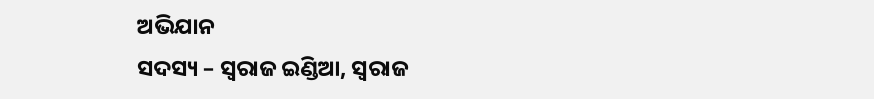ଅଭିଯାନ
ସଦସ୍ୟ – ସ୍ବରାଜ ଇଣ୍ଡିଆ, ସ୍ବରାଜ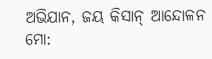ଅଭିଯାନ, ଜୟ କିସାନ୍ ଆନ୍ଦୋଳନ
ମୋ: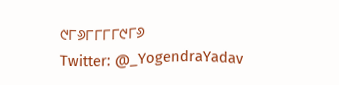୯୮୬୮୮୮୮୯୮୬
Twitter: @_YogendraYadav